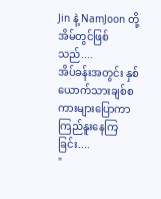Jin နဲ့ NamJoon တို့အိမ်တွင်ဖြစ်သည်....
အိပ်ခန်းအတွင်း နှစ်ယောက်သားချစ်စကားများပြောကာ ကြည်နူးနေကြခြင်း....
"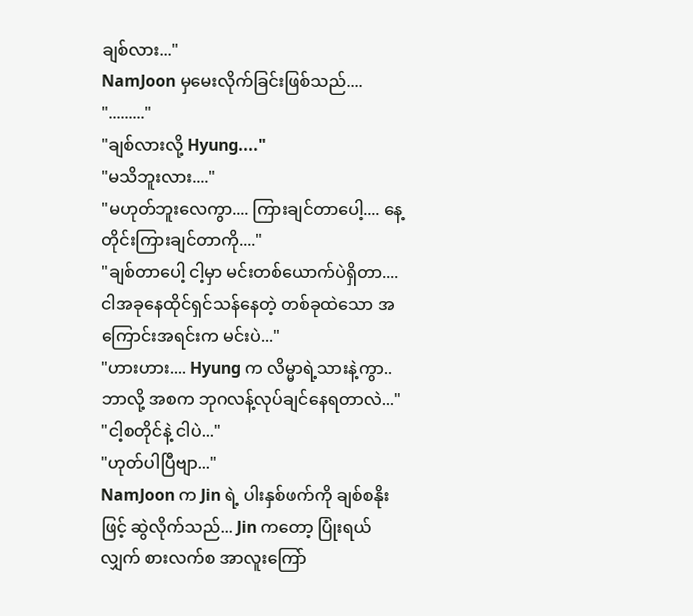ချစ်လား..."
NamJoon မှမေးလိုက်ခြင်းဖြစ်သည်....
"........."
"ချစ်လားလို့ Hyung...."
"မသိဘူးလား...."
"မဟုတ်ဘူးလေကွာ.... ကြားချင်တာပေါ့.... နေ့တိုင်းကြားချင်တာကို...."
"ချစ်တာပေါ့ ငါ့မှာ မင်းတစ်ယောက်ပဲရှိတာ.... ငါအခုနေထိုင်ရှင်သန်နေတဲ့ တစ်ခုထဲသော အကြောင်းအရင်းက မင်းပဲ..."
"ဟားဟား.... Hyung က လိမ္မာရဲ့သားနဲ့ကွာ.. ဘာလို့ အစက ဘုဂလန့်လုပ်ချင်နေရတာလဲ..."
"ငါ့စတိုင်နဲ့ ငါပဲ..."
"ဟုတ်ပါပြီဗျာ..."
NamJoon က Jin ရဲ့ ပါးနှစ်ဖက်ကို ချစ်စနိုးဖြင့် ဆွဲလိုက်သည်... Jin ကတော့ ပြုံးရယ်လျှက် စားလက်စ အာလူးကြော်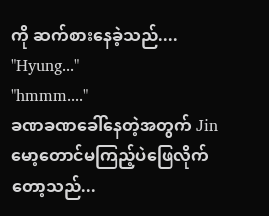ကို ဆက်စားနေခဲ့သည်....
"Hyung..."
"hmmm...."
ခဏခဏခေါ်နေတဲ့အတွက် Jin မော့တောင်မကြည့်ပဲဖြေလိုက်တော့သည်...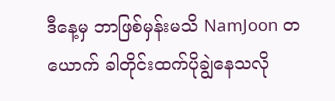ဒီနေ့မှ ဘာဖြစ်မှန်းမသိ NamJoon တယောက် ခါတိုင်းထက်ပိုချွဲနေသလို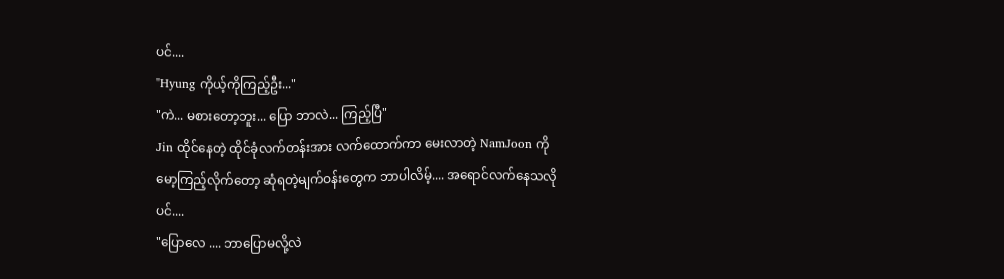ပင်....
"Hyung ကိုယ့်ကိုကြည့်ဦး..."
"ကဲ... မစားတော့ဘူး... ပြော ဘာလဲ... ကြည့်ပြီ"
Jin ထိုင်နေတဲ့ ထိုင်ခုံလက်တန်းအား လက်ထောက်ကာ မေးလာတဲ့ NamJoon ကိုမော့ကြည့်လိုက်တော့ ဆုံရတဲ့မျက်ဝန်းတွေက ဘာပါလိမ့်.... အရောင်လက်နေသလိုပင်....
"ပြောလေ .... ဘာပြောမလို့လဲ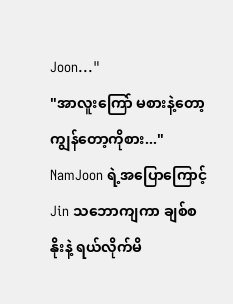Joon..."
"အာလူးကြော် မစားနဲ့တော့ ကျွန်တော့ကိုစား..."
NamJoon ရဲ့အပြောကြောင့် Jin သဘောကျကာ ချစ်စနိုးနဲ့ ရယ်လိုက်မိ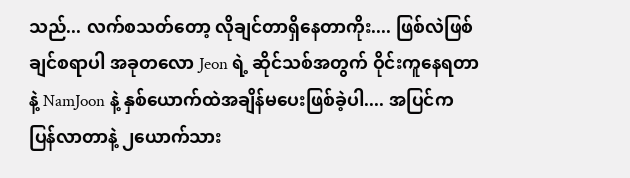သည်... လက်စသတ်တော့ လိုချင်တာရှိနေတာကိုး.... ဖြစ်လဲဖြစ်ချင်စရာပါ အခုတလော Jeon ရဲ့ ဆိုင်သစ်အတွက် ဝိုင်းကူနေရတာနဲ့ NamJoon နဲ့ နှစ်ယောက်ထဲအချိန်မပေးဖြစ်ခဲ့ပါ.... အပြင်က ပြန်လာတာနဲ့ ၂ယောက်သား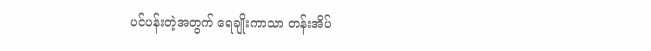ပင်ပန်းတဲ့အတွက် ရေချိုးကာသာ တန်းအိပ်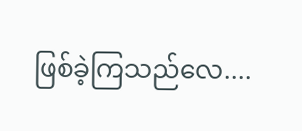ဖြစ်ခဲ့ကြသည်လေ....